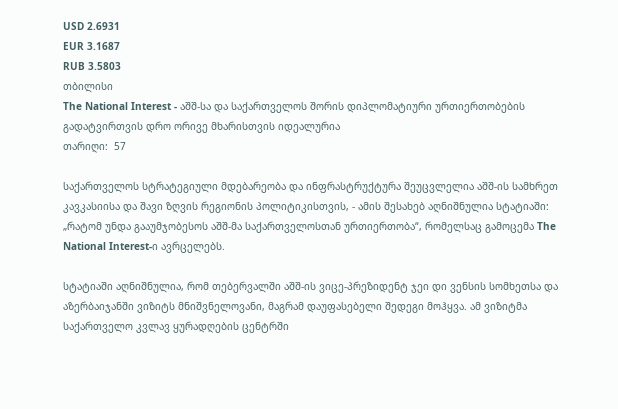USD 2.6931
EUR 3.1687
RUB 3.5803
თბილისი
The National Interest - აშშ-სა და საქართველოს შორის დიპლომატიური ურთიერთობების გადატვირთვის დრო ორივე მხარისთვის იდეალურია
თარიღი:  57

საქართველოს სტრატეგიული მდებარეობა და ინფრასტრუქტურა შეუცვლელია აშშ-ის სამხრეთ კავკასიისა და შავი ზღვის რეგიონის პოლიტიკისთვის, - ამის შესახებ აღნიშნულია სტატიაში: „რატომ უნდა გააუმჯობესოს აშშ-მა საქართველოსთან ურთიერთობა“, რომელსაც გამოცემა The National Interest-ი ავრცელებს.

სტატიაში აღნიშნულია, რომ თებერვალში აშშ-ის ვიცე-პრეზიდენტ ჯეი დი ვენსის სომხეთსა და აზერბაიჯანში ვიზიტს მნიშვნელოვანი, მაგრამ დაუფასებელი შედეგი მოჰყვა. ამ ვიზიტმა საქართველო კვლავ ყურადღების ცენტრში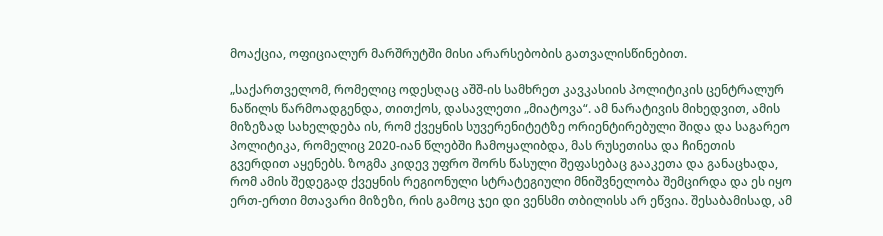მოაქცია, ოფიციალურ მარშრუტში მისი არარსებობის გათვალისწინებით.

„საქართველომ, რომელიც ოდესღაც აშშ-ის სამხრეთ კავკასიის პოლიტიკის ცენტრალურ ნაწილს წარმოადგენდა, თითქოს, დასავლეთი „მიატოვა“. ამ ნარატივის მიხედვით, ამის მიზეზად სახელდება ის, რომ ქვეყნის სუვერენიტეტზე ორიენტირებული შიდა და საგარეო პოლიტიკა, რომელიც 2020-იან წლებში ჩამოყალიბდა, მას რუსეთისა და ჩინეთის გვერდით აყენებს. ზოგმა კიდევ უფრო შორს წასული შეფასებაც გააკეთა და განაცხადა, რომ ამის შედეგად ქვეყნის რეგიონული სტრატეგიული მნიშვნელობა შემცირდა და ეს იყო ერთ-ერთი მთავარი მიზეზი, რის გამოც ჯეი დი ვენსმი თბილისს არ ეწვია. შესაბამისად, ამ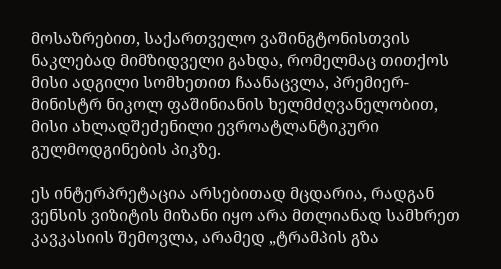მოსაზრებით, საქართველო ვაშინგტონისთვის ნაკლებად მიმზიდველი გახდა, რომელმაც თითქოს მისი ადგილი სომხეთით ჩაანაცვლა, პრემიერ-მინისტრ ნიკოლ ფაშინიანის ხელმძღვანელობით, მისი ახლადშეძენილი ევროატლანტიკური გულმოდგინების პიკზე.

ეს ინტერპრეტაცია არსებითად მცდარია, რადგან ვენსის ვიზიტის მიზანი იყო არა მთლიანად სამხრეთ კავკასიის შემოვლა, არამედ „ტრამპის გზა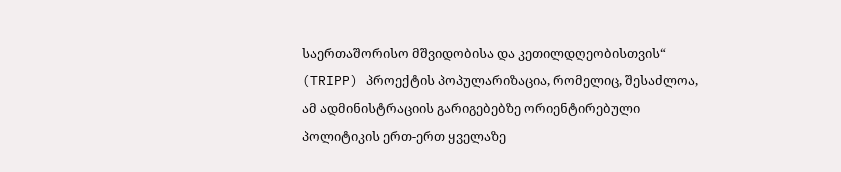საერთაშორისო მშვიდობისა და კეთილდღეობისთვის“ (TRIPP) პროექტის პოპულარიზაცია, რომელიც, შესაძლოა, ამ ადმინისტრაციის გარიგებებზე ორიენტირებული პოლიტიკის ერთ-ერთ ყველაზე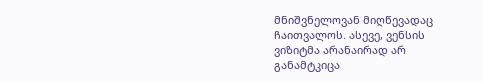მნიშვნელოვან მიღწევადაც ჩაითვალოს. ასევე, ვენსის ვიზიტმა არანაირად არ განამტკიცა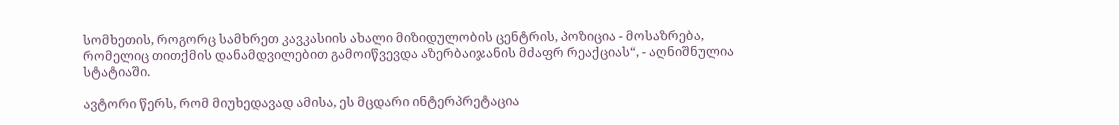სომხეთის, როგორც სამხრეთ კავკასიის ახალი მიზიდულობის ცენტრის, პოზიცია - მოსაზრება, რომელიც თითქმის დანამდვილებით გამოიწვევდა აზერბაიჯანის მძაფრ რეაქციას“, - აღნიშნულია სტატიაში.

ავტორი წერს, რომ მიუხედავად ამისა, ეს მცდარი ინტერპრეტაცია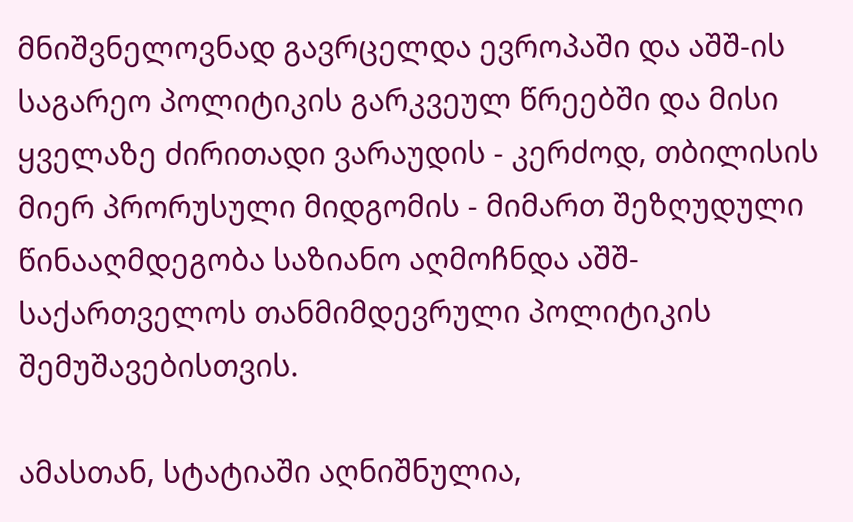მნიშვნელოვნად გავრცელდა ევროპაში და აშშ-ის საგარეო პოლიტიკის გარკვეულ წრეებში და მისი ყველაზე ძირითადი ვარაუდის - კერძოდ, თბილისის მიერ პრორუსული მიდგომის - მიმართ შეზღუდული წინააღმდეგობა საზიანო აღმოჩნდა აშშ-საქართველოს თანმიმდევრული პოლიტიკის შემუშავებისთვის.

ამასთან, სტატიაში აღნიშნულია,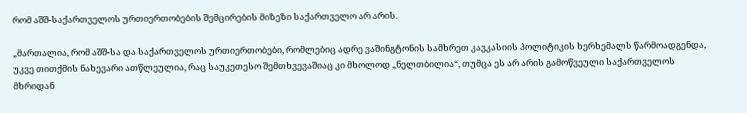რომ აშშ-საქართველოს ურთიერთობების შემცირების მიზეზი საქართველო არ არის.

„მართალია, რომ აშშ-სა და საქართველოს ურთიერთობები, რომლებიც ადრე ვაშინგტონის სამხრეთ კავკასიის პოლიტიკის ხერხემალს წარმოადგენდა, უკვე თითქმის ნახევარი ათწლეულია, რაც საუკეთესო შემთხვევაშიაც კი მხოლოდ „ნელთბილია“, თუმცა ეს არ არის გამოწვეული საქართველოს მხრიდან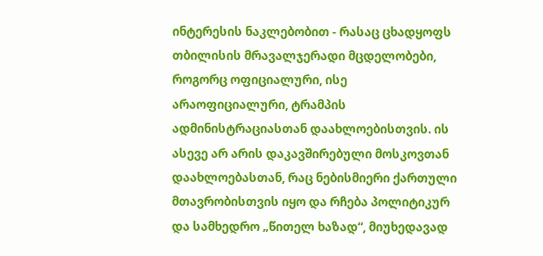ინტერესის ნაკლებობით - რასაც ცხადყოფს თბილისის მრავალჯერადი მცდელობები, როგორც ოფიციალური, ისე არაოფიციალური, ტრამპის ადმინისტრაციასთან დაახლოებისთვის. ის ასევე არ არის დაკავშირებული მოსკოვთან დაახლოებასთან, რაც ნებისმიერი ქართული მთავრობისთვის იყო და რჩება პოლიტიკურ და სამხედრო „წითელ ხაზად“, მიუხედავად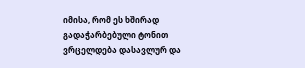იმისა, რომ ეს ხშირად გადაჭარბებული ტონით ვრცელდება დასავლურ და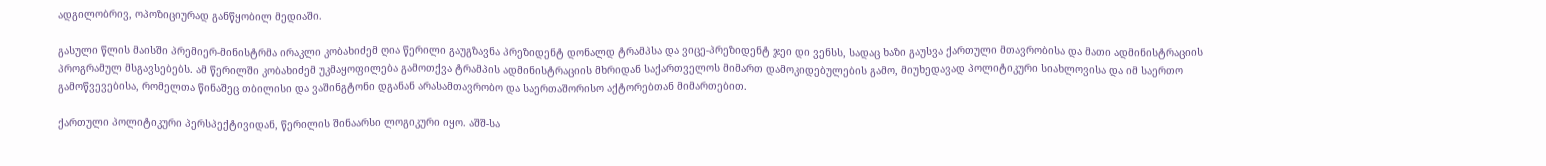ადგილობრივ, ოპოზიციურად განწყობილ მედიაში.

გასული წლის მაისში პრემიერ-მინისტრმა ირაკლი კობახიძემ ღია წერილი გაუგზავნა პრეზიდენტ დონალდ ტრამპსა და ვიცე-პრეზიდენტ ჯეი დი ვენსს, სადაც ხაზი გაუსვა ქართული მთავრობისა და მათი ადმინისტრაციის პროგრამულ მსგავსებებს. ამ წერილში კობახიძემ უკმაყოფილება გამოთქვა ტრამპის ადმინისტრაციის მხრიდან საქართველოს მიმართ დამოკიდებულების გამო, მიუხედავად პოლიტიკური სიახლოვისა და იმ საერთო გამოწვევებისა, რომელთა წინაშეც თბილისი და ვაშინგტონი დგანან არასამთავრობო და საერთაშორისო აქტორებთან მიმართებით.

ქართული პოლიტიკური პერსპექტივიდან, წერილის შინაარსი ლოგიკური იყო. აშშ-სა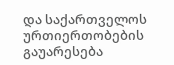და საქართველოს ურთიერთობების გაუარესება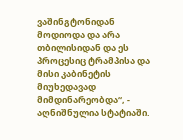ვაშინგტონიდან მოდიოდა და არა თბილისიდან და ეს პროცესიც ტრამპისა და მისი კაბინეტის მიუხედავად მიმდინარეობდა“, - აღნიშნულია სტატიაში.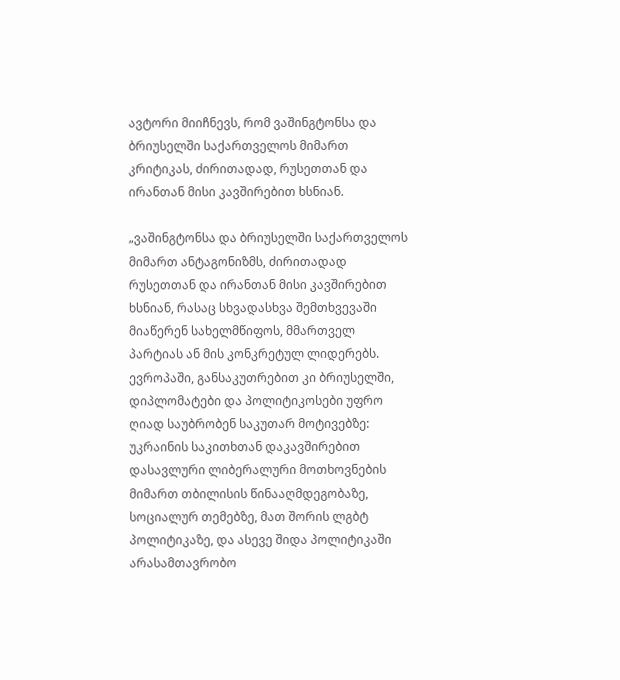ავტორი მიიჩნევს, რომ ვაშინგტონსა და ბრიუსელში საქართველოს მიმართ კრიტიკას, ძირითადად, რუსეთთან და ირანთან მისი კავშირებით ხსნიან.

„ვაშინგტონსა და ბრიუსელში საქართველოს მიმართ ანტაგონიზმს, ძირითადად რუსეთთან და ირანთან მისი კავშირებით ხსნიან, რასაც სხვადასხვა შემთხვევაში მიაწერენ სახელმწიფოს, მმართველ პარტიას ან მის კონკრეტულ ლიდერებს. ევროპაში, განსაკუთრებით კი ბრიუსელში, დიპლომატები და პოლიტიკოსები უფრო ღიად საუბრობენ საკუთარ მოტივებზე: უკრაინის საკითხთან დაკავშირებით დასავლური ლიბერალური მოთხოვნების მიმართ თბილისის წინააღმდეგობაზე, სოციალურ თემებზე, მათ შორის ლგბტ პოლიტიკაზე, და ასევე შიდა პოლიტიკაში არასამთავრობო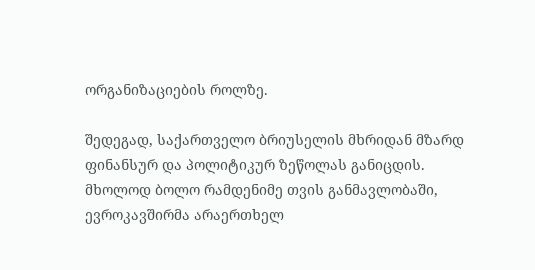ორგანიზაციების როლზე.

შედეგად, საქართველო ბრიუსელის მხრიდან მზარდ ფინანსურ და პოლიტიკურ ზეწოლას განიცდის. მხოლოდ ბოლო რამდენიმე თვის განმავლობაში, ევროკავშირმა არაერთხელ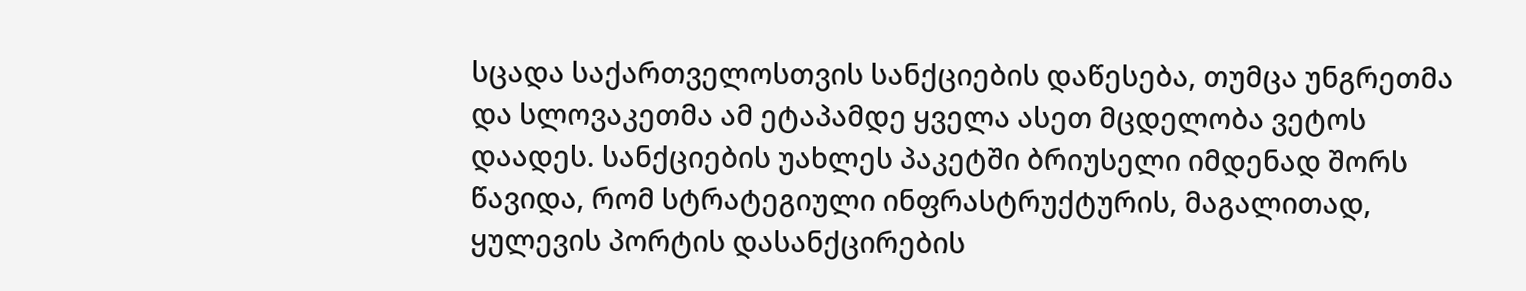სცადა საქართველოსთვის სანქციების დაწესება, თუმცა უნგრეთმა და სლოვაკეთმა ამ ეტაპამდე ყველა ასეთ მცდელობა ვეტოს დაადეს. სანქციების უახლეს პაკეტში ბრიუსელი იმდენად შორს წავიდა, რომ სტრატეგიული ინფრასტრუქტურის, მაგალითად, ყულევის პორტის დასანქცირების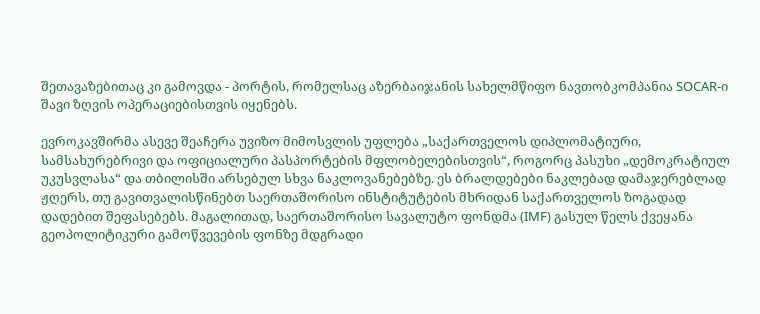შეთავაზებითაც კი გამოვდა - პორტის, რომელსაც აზერბაიჯანის სახელმწიფო ნავთობკომპანია SOCAR-ი შავი ზღვის ოპერაციებისთვის იყენებს.

ევროკავშირმა ასევე შეაჩერა უვიზო მიმოსვლის უფლება „საქართველოს დიპლომატიური, სამსახურებრივი და ოფიციალური პასპორტების მფლობელებისთვის“, როგორც პასუხი „დემოკრატიულ უკუსვლასა“ და თბილისში არსებულ სხვა ნაკლოვანებებზე. ეს ბრალდებები ნაკლებად დამაჯერებლად ჟღერს, თუ გავითვალისწინებთ საერთაშორისო ინსტიტუტების მხრიდან საქართველოს ზოგადად დადებით შეფასებებს. მაგალითად, საერთაშორისო სავალუტო ფონდმა (IMF) გასულ წელს ქვეყანა გეოპოლიტიკური გამოწვევების ფონზე მდგრადი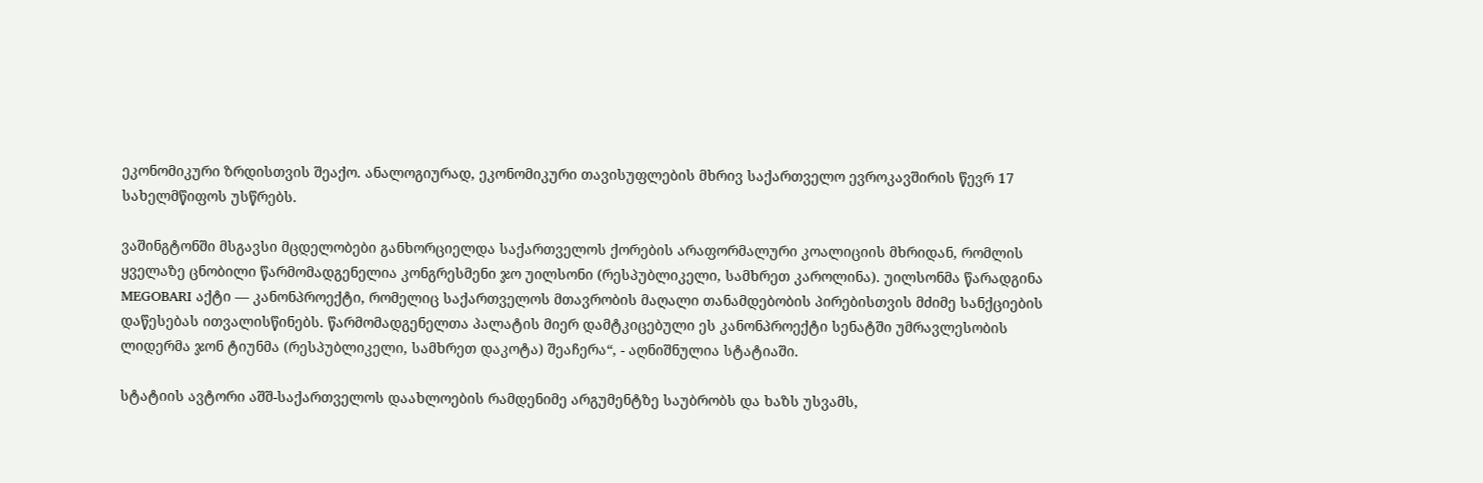ეკონომიკური ზრდისთვის შეაქო. ანალოგიურად, ეკონომიკური თავისუფლების მხრივ საქართველო ევროკავშირის წევრ 17 სახელმწიფოს უსწრებს.

ვაშინგტონში მსგავსი მცდელობები განხორციელდა საქართველოს ქორების არაფორმალური კოალიციის მხრიდან, რომლის ყველაზე ცნობილი წარმომადგენელია კონგრესმენი ჯო უილსონი (რესპუბლიკელი, სამხრეთ კაროლინა). უილსონმა წარადგინა MEGOBARI აქტი — კანონპროექტი, რომელიც საქართველოს მთავრობის მაღალი თანამდებობის პირებისთვის მძიმე სანქციების დაწესებას ითვალისწინებს. წარმომადგენელთა პალატის მიერ დამტკიცებული ეს კანონპროექტი სენატში უმრავლესობის ლიდერმა ჯონ ტიუნმა (რესპუბლიკელი, სამხრეთ დაკოტა) შეაჩერა“, - აღნიშნულია სტატიაში.

სტატიის ავტორი აშშ-საქართველოს დაახლოების რამდენიმე არგუმენტზე საუბრობს და ხაზს უსვამს,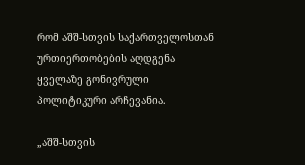რომ აშშ-სთვის საქართველოსთან ურთიერთობების აღდგენა ყველაზე გონივრული პოლიტიკური არჩევანია.

„აშშ-სთვის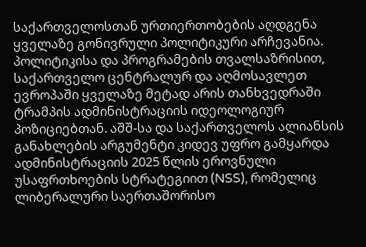საქართველოსთან ურთიერთობების აღდგენა ყველაზე გონივრული პოლიტიკური არჩევანია. პოლიტიკისა და პროგრამების თვალსაზრისით, საქართველო ცენტრალურ და აღმოსავლეთ ევროპაში ყველაზე მეტად არის თანხვედრაში ტრამპის ადმინისტრაციის იდეოლოგიურ პოზიციებთან. აშშ-სა და საქართველოს ალიანსის განახლების არგუმენტი კიდევ უფრო გამყარდა ადმინისტრაციის 2025 წლის ეროვნული უსაფრთხოების სტრატეგიით (NSS), რომელიც ლიბერალური საერთაშორისო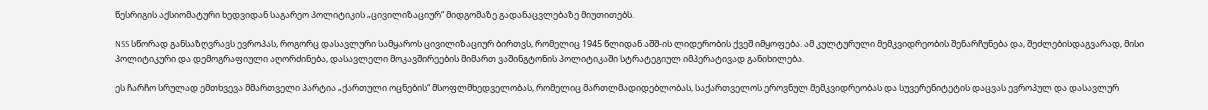წესრიგის აქსიომატური ხედვიდან საგარეო პოლიტიკის „ცივილიზაციურ“ მიდგომაზე გადანაცვლებაზე მიუთითებს.

NSS სწორად განსაზღვრავს ევროპას, როგორც დასავლური სამყაროს ცივილიზაციურ ბირთვს, რომელიც 1945 წლიდან აშშ-ის ლიდერობის ქვეშ იმყოფება. ამ კულტურული მემკვიდრეობის შენარჩუნება და, შეძლებისდაგვარად, მისი პოლიტიკური და დემოგრაფიული აღორძინება, დასავლელი მოკავშირეების მიმართ ვაშინგტონის პოლიტიკაში სტრატეგიულ იმპერატივად განიხილება.

ეს ჩარჩო სრულად ემთხვევა მმართველი პარტია „ქართული ოცნების“ მსოფლმხედველობას, რომელიც მართლმადიდებლობას, საქართველოს ეროვნულ მემკვიდრეობას და სუვერენიტეტის დაცვას ევროპულ და დასავლურ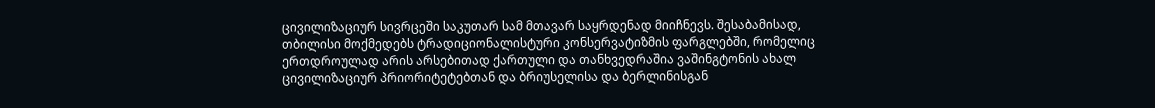ცივილიზაციურ სივრცეში საკუთარ სამ მთავარ საყრდენად მიიჩნევს. შესაბამისად, თბილისი მოქმედებს ტრადიციონალისტური კონსერვატიზმის ფარგლებში, რომელიც ერთდროულად არის არსებითად ქართული და თანხვედრაშია ვაშინგტონის ახალ ცივილიზაციურ პრიორიტეტებთან და ბრიუსელისა და ბერლინისგან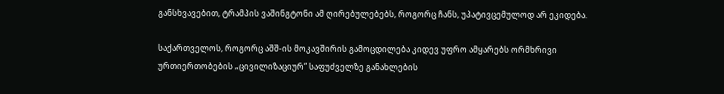განსხვავებით, ტრამპის ვაშინგტონი ამ ღირებულებებს, როგორც ჩანს, უპატივცემულოდ არ ეკიდება.

საქართველოს, როგორც აშშ-ის მოკავშირის გამოცდილება კიდევ უფრო ამყარებს ორმხრივი ურთიერთობების „ცივილიზაციურ“ საფუძველზე განახლების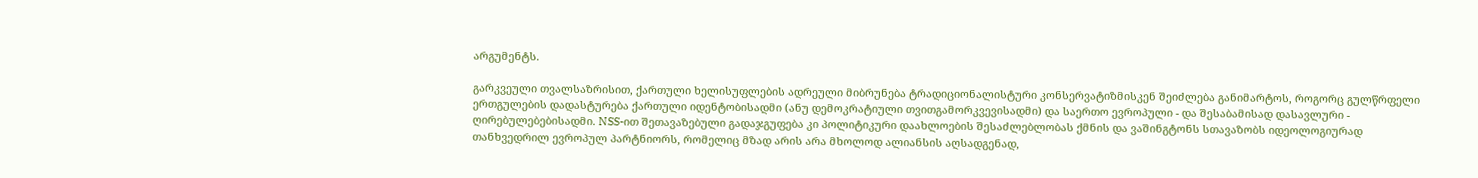არგუმენტს.

გარკვეული თვალსაზრისით, ქართული ხელისუფლების ადრეული მიბრუნება ტრადიციონალისტური კონსერვატიზმისკენ შეიძლება განიმარტოს, როგორც გულწრფელი ერთგულების დადასტურება ქართული იდენტობისადმი (ანუ დემოკრატიული თვითგამორკვევისადმი) და საერთო ევროპული - და შესაბამისად დასავლური - ღირებულებებისადმი. NSS-ით შეთავაზებული გადაჯგუფება კი პოლიტიკური დაახლოების შესაძლებლობას ქმნის და ვაშინგტონს სთავაზობს იდეოლოგიურად თანხვედრილ ევროპულ პარტნიორს, რომელიც მზად არის არა მხოლოდ ალიანსის აღსადგენად,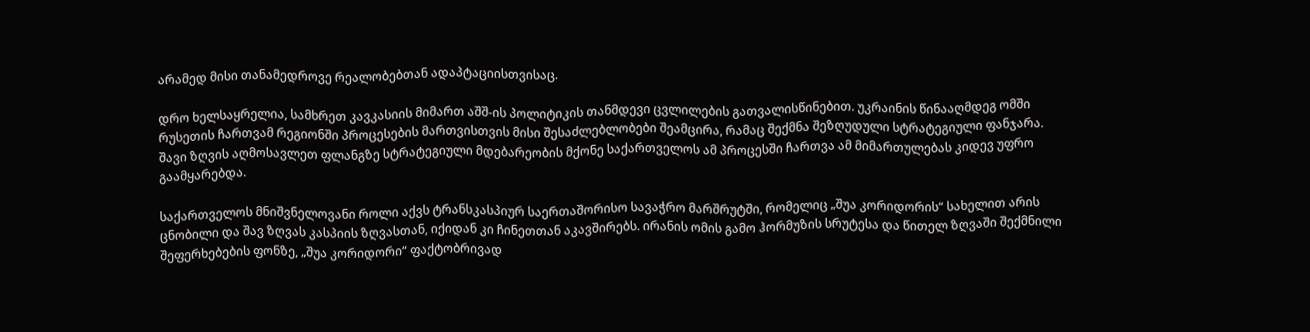არამედ მისი თანამედროვე რეალობებთან ადაპტაციისთვისაც.

დრო ხელსაყრელია, სამხრეთ კავკასიის მიმართ აშშ-ის პოლიტიკის თანმდევი ცვლილების გათვალისწინებით. უკრაინის წინააღმდეგ ომში რუსეთის ჩართვამ რეგიონში პროცესების მართვისთვის მისი შესაძლებლობები შეამცირა, რამაც შექმნა შეზღუდული სტრატეგიული ფანჯარა. შავი ზღვის აღმოსავლეთ ფლანგზე სტრატეგიული მდებარეობის მქონე საქართველოს ამ პროცესში ჩართვა ამ მიმართულებას კიდევ უფრო გაამყარებდა.

საქართველოს მნიშვნელოვანი როლი აქვს ტრანსკასპიურ საერთაშორისო სავაჭრო მარშრუტში, რომელიც „შუა კორიდორის“ სახელით არის ცნობილი და შავ ზღვას კასპიის ზღვასთან, იქიდან კი ჩინეთთან აკავშირებს. ირანის ომის გამო ჰორმუზის სრუტესა და წითელ ზღვაში შექმნილი შეფერხებების ფონზე, „შუა კორიდორი“ ფაქტობრივად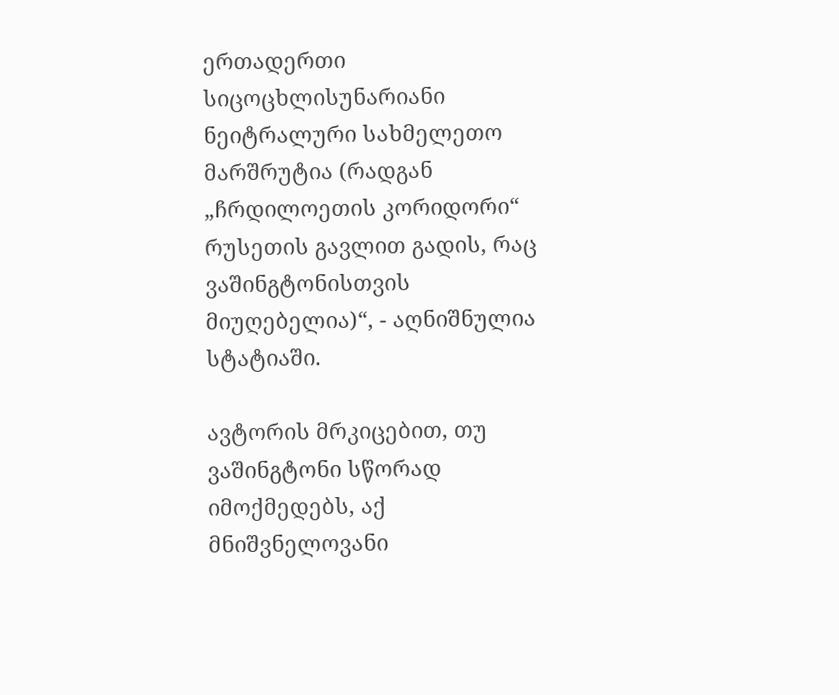ერთადერთი სიცოცხლისუნარიანი ნეიტრალური სახმელეთო მარშრუტია (რადგან „ჩრდილოეთის კორიდორი“ რუსეთის გავლით გადის, რაც ვაშინგტონისთვის მიუღებელია)“, - აღნიშნულია სტატიაში.

ავტორის მრკიცებით, თუ ვაშინგტონი სწორად იმოქმედებს, აქ მნიშვნელოვანი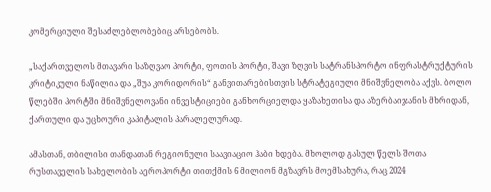კომერციული შესაძლებლობებიც არსებობს.

„საქართველოს მთავარი საზღვაო პორტი, ფოთის პორტი, შავი ზღვის სატრანსპორტო ინფრასტრუქტურის კრიტიკული ნაწილია და „შუა კორიდორის“ განვითარებისთვის სტრატეგიული მნიშვნელობა აქვს. ბოლო წლებში პორტში მნიშვნელოვანი ინვესტიციები განხორციელდა ყაზახეთისა და აზერბაიჯანის მხრიდან, ქართული და უცხოური კაპიტალის პარალელურად.

ამასთან, თბილისი თანდათან რეგიონული საავიაციო ჰაბი ხდება. მხოლოდ გასულ წელს შოთა რუსთაველის სახელობის აეროპორტი თითქმის 6 მილიონ მგზავრს მოემსახურა, რაც 2024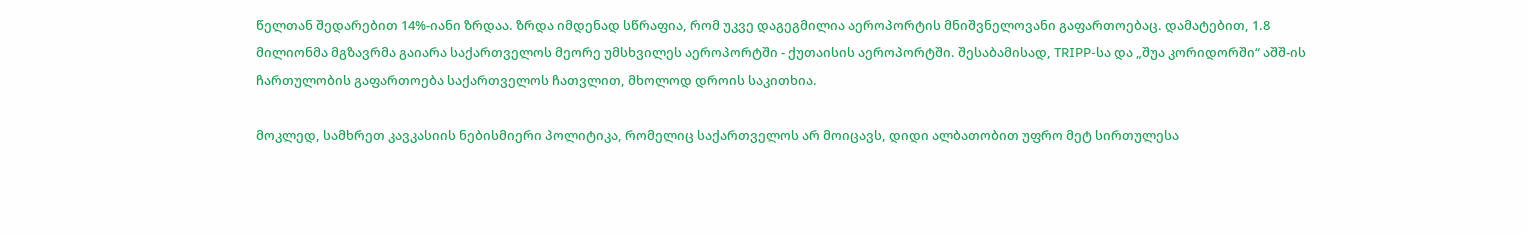წელთან შედარებით 14%-იანი ზრდაა. ზრდა იმდენად სწრაფია, რომ უკვე დაგეგმილია აეროპორტის მნიშვნელოვანი გაფართოებაც. დამატებით, 1.8 მილიონმა მგზავრმა გაიარა საქართველოს მეორე უმსხვილეს აეროპორტში - ქუთაისის აეროპორტში. შესაბამისად, TRIPP-სა და „შუა კორიდორში“ აშშ-ის ჩართულობის გაფართოება საქართველოს ჩათვლით, მხოლოდ დროის საკითხია.

მოკლედ, სამხრეთ კავკასიის ნებისმიერი პოლიტიკა, რომელიც საქართველოს არ მოიცავს, დიდი ალბათობით უფრო მეტ სირთულესა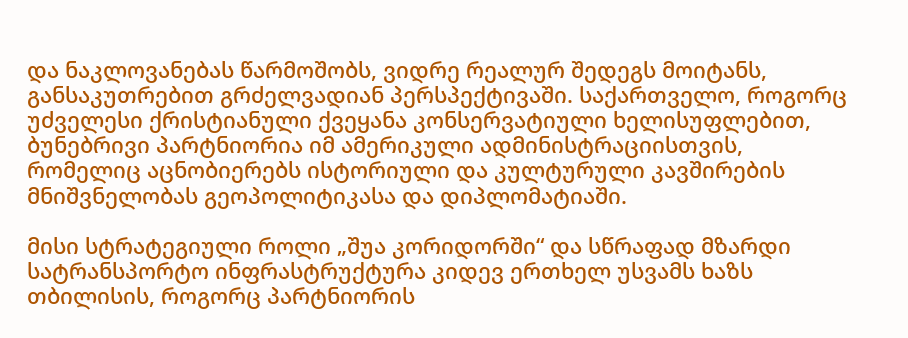და ნაკლოვანებას წარმოშობს, ვიდრე რეალურ შედეგს მოიტანს, განსაკუთრებით გრძელვადიან პერსპექტივაში. საქართველო, როგორც უძველესი ქრისტიანული ქვეყანა კონსერვატიული ხელისუფლებით, ბუნებრივი პარტნიორია იმ ამერიკული ადმინისტრაციისთვის, რომელიც აცნობიერებს ისტორიული და კულტურული კავშირების მნიშვნელობას გეოპოლიტიკასა და დიპლომატიაში.

მისი სტრატეგიული როლი „შუა კორიდორში“ და სწრაფად მზარდი სატრანსპორტო ინფრასტრუქტურა კიდევ ერთხელ უსვამს ხაზს თბილისის, როგორც პარტნიორის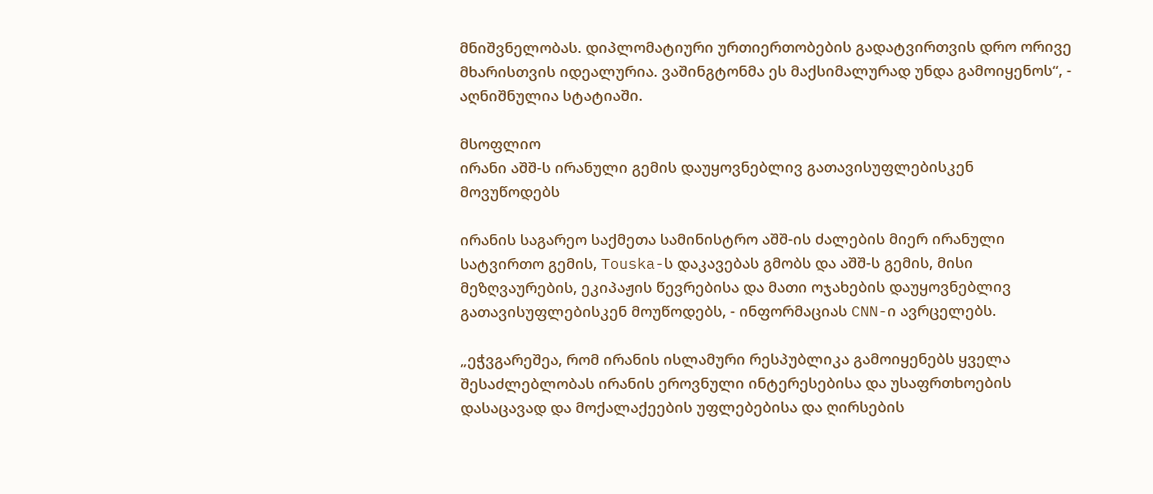მნიშვნელობას. დიპლომატიური ურთიერთობების გადატვირთვის დრო ორივე მხარისთვის იდეალურია. ვაშინგტონმა ეს მაქსიმალურად უნდა გამოიყენოს“, - აღნიშნულია სტატიაში.

მსოფლიო
ირანი აშშ-ს ირანული გემის დაუყოვნებლივ გათავისუფლებისკენ მოვუწოდებს

ირანის საგარეო საქმეთა სამინისტრო აშშ-ის ძალების მიერ ირანული სატვირთო გემის, Touska-ს დაკავებას გმობს და აშშ-ს გემის, მისი მეზღვაურების, ეკიპაჟის წევრებისა და მათი ოჯახების დაუყოვნებლივ გათავისუფლებისკენ მოუწოდებს, - ინფორმაციას CNN-ი ავრცელებს.

„ეჭვგარეშეა, რომ ირანის ისლამური რესპუბლიკა გამოიყენებს ყველა შესაძლებლობას ირანის ეროვნული ინტერესებისა და უსაფრთხოების დასაცავად და მოქალაქეების უფლებებისა და ღირსების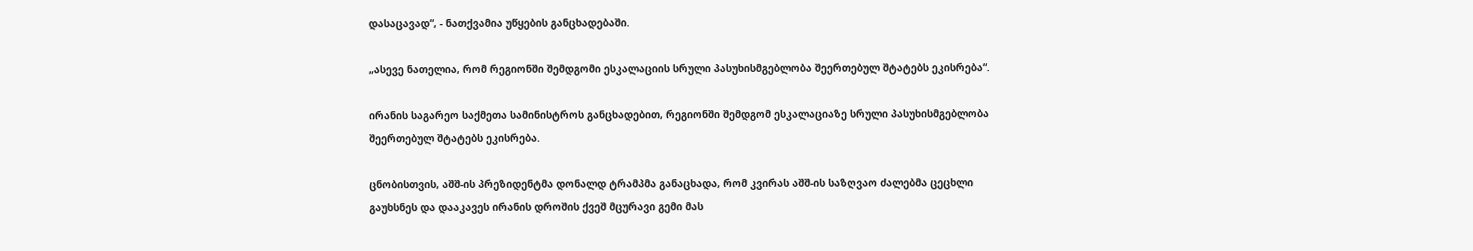დასაცავად“, - ნათქვამია უწყების განცხადებაში.

„ასევე ნათელია, რომ რეგიონში შემდგომი ესკალაციის სრული პასუხისმგებლობა შეერთებულ შტატებს ეკისრება“.

ირანის საგარეო საქმეთა სამინისტროს განცხადებით, რეგიონში შემდგომ ესკალაციაზე სრული პასუხისმგებლობა შეერთებულ შტატებს ეკისრება.

ცნობისთვის, აშშ-ის პრეზიდენტმა დონალდ ტრამპმა განაცხადა, რომ კვირას აშშ-ის საზღვაო ძალებმა ცეცხლი გაუხსნეს და დააკავეს ირანის დროშის ქვეშ მცურავი გემი მას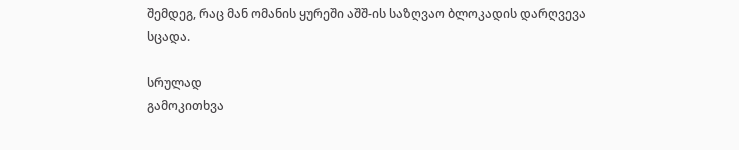შემდეგ, რაც მან ომანის ყურეში აშშ-ის საზღვაო ბლოკადის დარღვევა სცადა.

სრულად
გამოკითხვა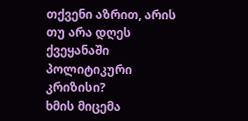თქვენი აზრით, არის თუ არა დღეს ქვეყანაში პოლიტიკური კრიზისი?
ხმის მიცემა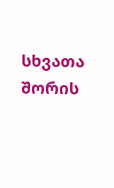სხვათა შორის